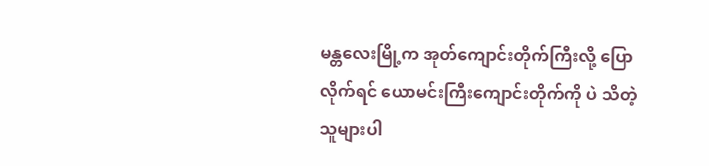မန္တလေးမြို့က အုတ်ကျောင်းတိုက်ကြီးလို့ ပြောလိုက်ရင် ယောမင်းကြီးကျောင်းတိုက်ကို ပဲ သိတဲ့သူများပါ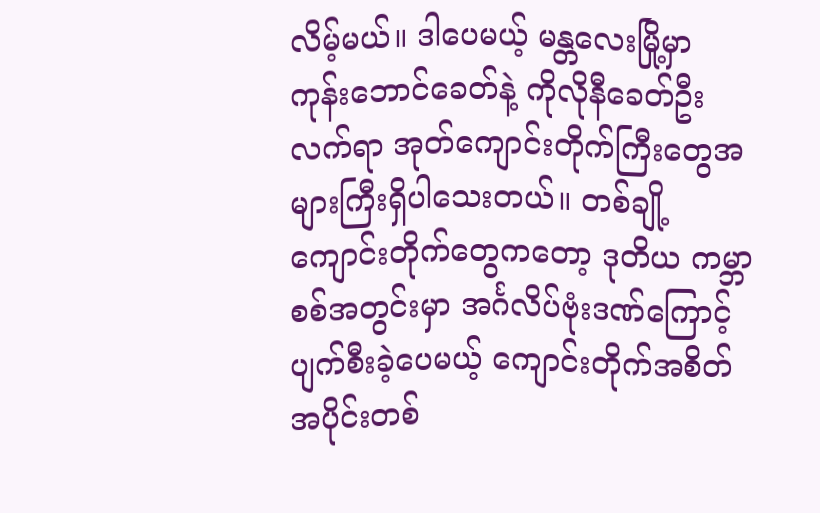လိမ့်မယ်။ ဒါပေမယ့် မန္တလေးမြို့မှာ ကုန်းဘောင်ခေတ်နဲ့ ကိုလိုနီခေတ်ဦး လက်ရာ အုတ်ကျောင်းတိုက်ကြီးတွေအများကြီးရှိပါသေးတယ်။ တစ်ချို့ကျောင်းတိုက်တွေကတော့ ဒုတိယ ကမ္ဘာစစ်အတွင်းမှာ အင်္ဂလိပ်ဗုံးဒဏ်ကြောင့်ပျက်စီးခဲ့ပေမယ့် ကျောင်းတိုက်အစိတ်အပိုင်းတစ်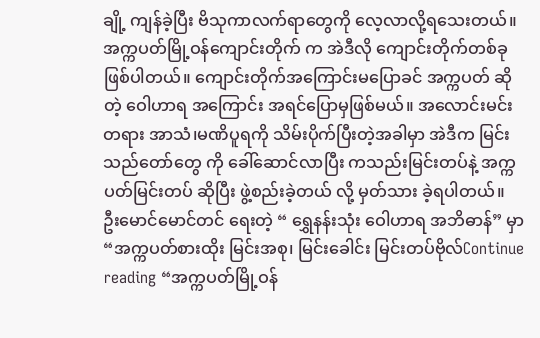ချို့ ကျန်ခဲ့ပြီး ဗိသုကာလက်ရာတွေကို လေ့လာလို့ရသေးတယ်။ အက္ကပတ်မြို့ဝန်ကျောင်းတိုက် က အဲဒီလို ကျောင်းတိုက်တစ်ခုဖြစ်ပါတယ်။ ကျောင်းတိုက်အကြောင်းမပြောခင် အက္ကပတ် ဆိုတဲ့ ဝေါဟာရ အကြောင်း အရင်ပြောမှဖြစ်မယ်။ အလောင်းမင်းတရား အာသံ၊မဏိပူရကို သိမ်းပိုက်ပြီးတဲ့အခါမှာ အဲဒီက မြင်းသည်တော်တွေ ကို ခေါ်ဆောင်လာပြီး ကသည်းမြင်းတပ်နဲ့ အက္ကပတ်မြင်းတပ် ဆိုပြီး ဖွဲ့စည်းခဲ့တယ် လို့ မှတ်သား ခဲ့ရပါတယ်။ ဦးမောင်မောင်တင် ရေးတဲ့ “ ရွှေနန်းသုံး ဝေါဟာရ အဘိဓာန်” မှာ “အက္ကပတ်စားထိုး မြင်းအစု၊ မြင်းခေါင်း မြင်းတပ်ဗိုလ်Continue reading “အက္ကပတ်မြို့ဝန်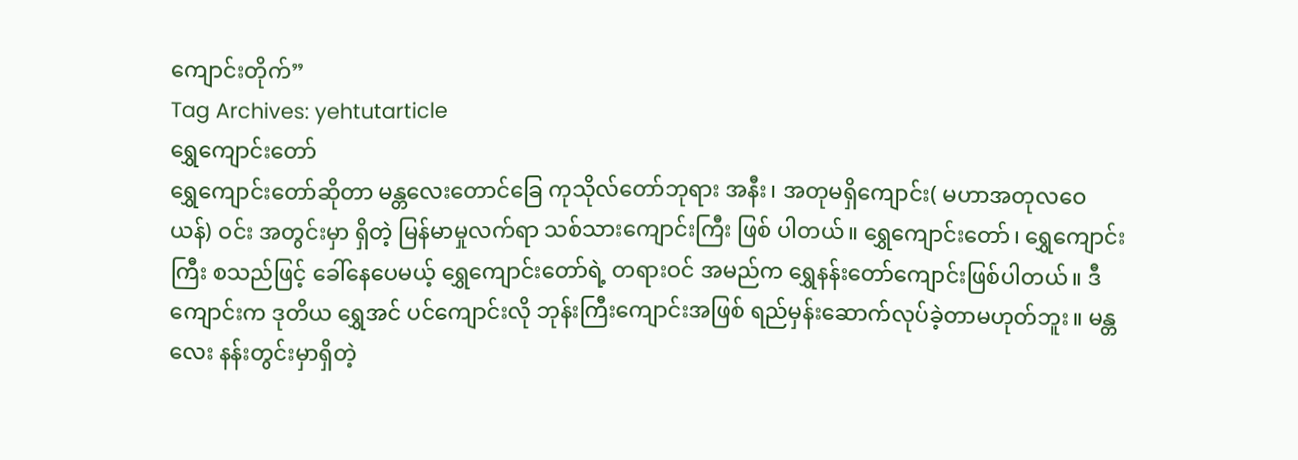ကျောင်းတိုက်”
Tag Archives: yehtutarticle
ရွှေကျောင်းတော်
ရွှေကျောင်းတော်ဆိုတာ မန္တလေးတောင်ခြေ ကုသိုလ်တော်ဘုရား အနီး၊ အတုမရှိကျောင်း( မဟာအတုလဝေယန်) ဝင်း အတွင်းမှာ ရှိတဲ့ မြန်မာမှုလက်ရာ သစ်သားကျောင်းကြီး ဖြစ် ပါတယ်။ ရွှေကျောင်းတော်၊ ရွှေကျောင်းကြီး စသည်ဖြင့် ခေါ်နေပေမယ့် ရွှေကျောင်းတော်ရဲ့ တရားဝင် အမည်က ရွှေနန်းတော်ကျောင်းဖြစ်ပါတယ်။ ဒီကျောင်းက ဒုတိယ ရွှေအင် ပင်ကျောင်းလို ဘုန်းကြီးကျောင်းအဖြစ် ရည်မှန်းဆောက်လုပ်ခဲ့တာမဟုတ်ဘူး။ မန္တလေး နန်းတွင်းမှာရှိတဲ့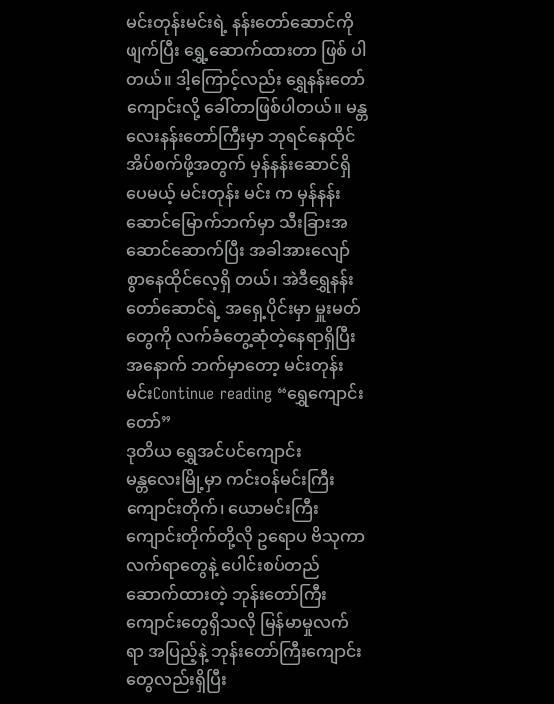မင်းတုန်းမင်းရဲ့ နန်းတော်ဆောင်ကို ဖျက်ပြီး ရွှေ့ဆောက်ထားတာ ဖြစ် ပါတယ်။ ဒါ့ကြောင့်လည်း ရွှေနန်းတော်ကျောင်းလို့ ခေါ်တာဖြစ်ပါတယ်။ မန္တလေးနန်းတော်ကြီးမှာ ဘုရင်နေထိုင်အိပ်စက်ဖို့အတွက် မှန်နန်းဆောင်ရှိပေမယ့် မင်းတုန်း မင်း က မှန်နန်းဆောင်မြောက်ဘက်မှာ သီးခြားအဆောင်ဆောက်ပြီး အခါအားလျော်စွာနေထိုင်လေ့ရှိ တယ်၊ အဲဒီရွှေနန်းတော်ဆောင်ရဲ့ အရှေ့ပိုင်းမှာ မှူးမတ်တွေကို လက်ခံတွေ့ဆုံတဲ့နေရာရှိပြီး အနောက် ဘက်မှာတော့ မင်းတုန်းမင်းContinue reading “ရွှေကျောင်းတော်”
ဒုတိယ ရွှေအင်ပင်ကျောင်း
မန္တလေးမြို့မှာ ကင်းဝန်မင်းကြီးကျောင်းတိုက်၊ ယောမင်းကြီး ကျောင်းတိုက်တို့လို ဥရောပ ဗိသုကာ လက်ရာတွေနဲ့ ပေါင်းစပ်တည်ဆောက်ထားတဲ့ ဘုန်းတော်ကြီးကျောင်းတွေရှိသလို မြန်မာမှုလက် ရာ အပြည့်နဲ့ ဘုန်းတော်ကြီးကျောင်းတွေလည်းရှိပြီး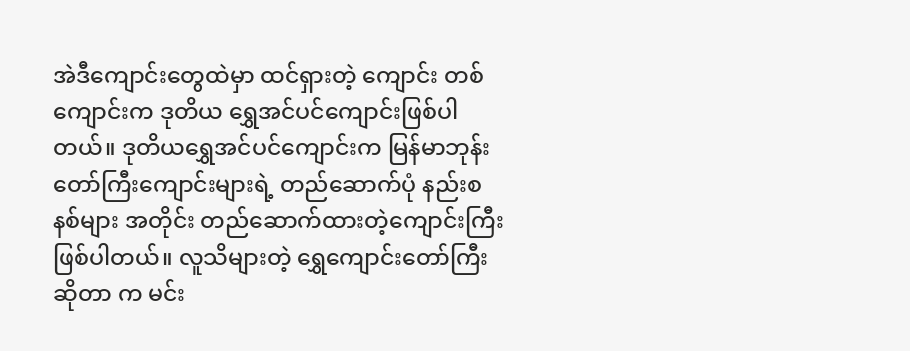အဲဒီကျောင်းတွေထဲမှာ ထင်ရှားတဲ့ ကျောင်း တစ်ကျောင်းက ဒုတိယ ရွှေအင်ပင်ကျောင်းဖြစ်ပါတယ်။ ဒုတိယရွှေအင်ပင်ကျောင်းက မြန်မာဘုန်းတော်ကြီးကျောင်းများရဲ့ တည်ဆောက်ပုံ နည်းစနစ်များ အတိုင်း တည်ဆောက်ထားတဲ့ကျောင်းကြီးဖြစ်ပါတယ်။ လူသိများတဲ့ ရွှေကျောင်းတော်ကြီးဆိုတာ က မင်း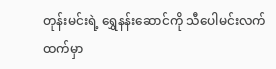တုန်းမင်းရဲ့ ရွှေနန်းဆောင်ကို သီပေါမင်းလက်ထက်မှာ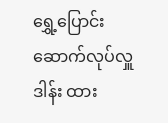ရွှေ့ပြောင်းဆောက်လုပ်လှူဒါန်း ထား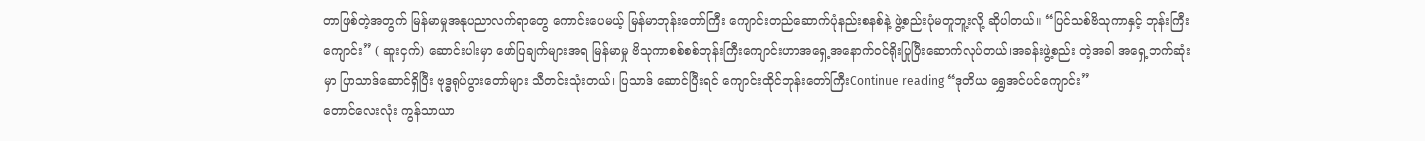တာဖြစ်တဲ့အတွက် မြန်မာမှုအနုပညာလက်ရာတွေ ကောင်းပေမယ့် မြန်မာဘုန်းတော်ကြီး ကျောင်းတည်ဆောက်ပုံနည်းစနစ်နဲ့ ဖွဲ့စည်းပုံမတူဘူ့းလို့ ဆိုပါတယ်။ “ပြင်သစ်ဗိသုကာနှင့် ဘုန်းကြီးကျောင်း” ( ဆူးငှက်) ဆောင်းပါးမှာ ဖော်ပြချက်များအရ မြန်မာမှု ဗိသုကာစစ်စစ်ဘုန်းကြီးကျောင်းဟာအရှေ့အနောက်ဝင်ရိုးပြုပြီးဆောက်လုပ်တယ်၊အခန်းဖွဲ့စည်း တဲ့အခါ အရှေ့ဘက်ဆုံးမှာ ပြာသာဒ်ဆောင်ရှိပြီး ဗုဒ္ဓရုပ်ပွားတော်များ သီတင်းသုံးတယ်၊ ပြသာဒ် ဆောင်ပြီးရင် ကျောင်းထိုင်ဘုန်းတော်ကြီးContinue reading “ဒုတိယ ရွှေအင်ပင်ကျောင်း”
တောင်လေးလုံး ကွန်သာယာ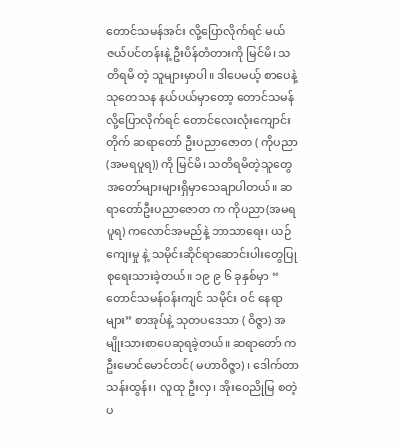တောင်သမန်အင်း လို့ပြောလိုက်ရင် မယ်ဇယ်ပင်တန်းနဲ့ ဦးပိန်တံတားကို မြင်မိ၊ သတိရမိ တဲ့ သူများမှာပါ။ ဒါပေမယ့် စာပေနဲ့ သုတေသန နယ်ပယ်မှာတော့ တောင်သမန် လို့ပြောလိုက်ရင် တောင်လေးလုံးကျောင်းတိုက် ဆရာတော် ဦးပညာဇောတ ( ကိုပညာ(အမရပူရ)) ကို မြင်မိ၊ သတိရမိတဲ့သူတွေအတော်များများရှိမှာသေချာပါတယ်။ ဆရာတော်ဦးပညာဇောတ က ကိုပညာ(အမရပူရ) ကလောင်အမည်နဲ့ ဘာသာရေး၊ ယဉ်ကျေးမှု နဲ့ သမိုင်းဆိုင်ရာဆောင်းပါးတွေပြုစုရေးသားခဲ့တယ်။ ၁၉ ၉ ၆ ခုနှစ်မှာ “ တောင်သမန်ဝန်းကျင် သမိုင်း ဝင် နေရာများ” စာအုပ်နဲ့ သုတပဒေသာ ( ဝိဇ္ဇာ) အမျိုးသားစာပေဆုရခဲ့တယ်။ ဆရာတော် က ဦးမောင်မောင်တင်( မဟာဝိဇ္ဇာ) ၊ ဒေါက်တာသန်းထွန်း၊ လူထု ဦးလှ၊ အိုးဝေညိုမြ စတဲ့ ပ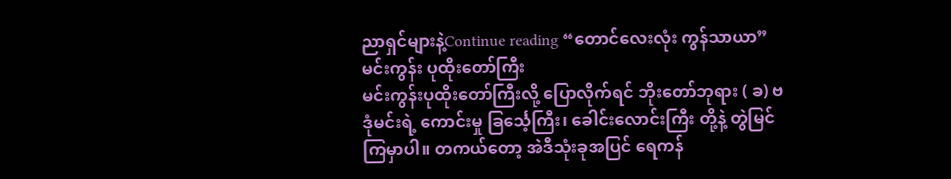ညာရှင်များနဲ့Continue reading “တောင်လေးလုံး ကွန်သာယာ”
မင်းကွန်း ပုထိုးတော်ကြီး
မင်းကွန်းပုထိုးတော်ကြီးလို့ ပြောလိုက်ရင် ဘိုးတော်ဘုရား ( ခ) ဗဒုံမင်းရဲ့ ကောင်းမှု ခြင်္သေ့ကြီး၊ ခေါင်းလောင်းကြီး တို့နဲ့ တွဲမြင်ကြမှာပါ။ တကယ်တော့ အဲဒီသုံးခုအပြင် ရေကန်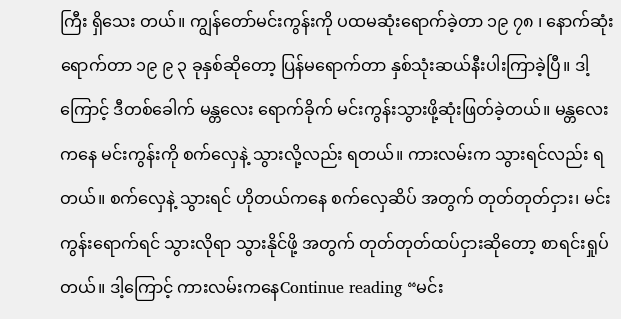ကြီး ရှိသေး တယ်။ ကျွန်တော်မင်းကွန်းကို ပထမဆုံးရောက်ခဲ့တာ ၁၉ ၇၈ ၊ နောက်ဆုံးရောက်တာ ၁၉ ၉ ၃ ခုနှစ်ဆိုတော့ ပြန်မရောက်တာ နှစ်သုံးဆယ်နီးပါးကြာခဲ့ပြီ။ ဒါ့ကြောင့် ဒီတစ်ခေါက် မန္တလေး ရောက်ခိုက် မင်းကွန်းသွားဖို့ဆုံးဖြတ်ခဲ့တယ်။ မန္တလေးကနေ မင်းကွန်းကို စက်လှေနဲ့ သွားလို့လည်း ရတယ်။ ကားလမ်းက သွားရင်လည်း ရတယ်။ စက်လှေနဲ့ သွားရင် ဟိုတယ်ကနေ စက်လှေဆိပ် အတွက် တုတ်တုတ်ငှား၊ မင်းကွန်းရောက်ရင် သွားလိုရာ သွားနိုင်ဖို့ အတွက် တုတ်တုတ်ထပ်ငှားဆိုတော့ စာရင်းရှုပ်တယ်။ ဒါ့ကြောင့် ကားလမ်းကနေContinue reading “မင်း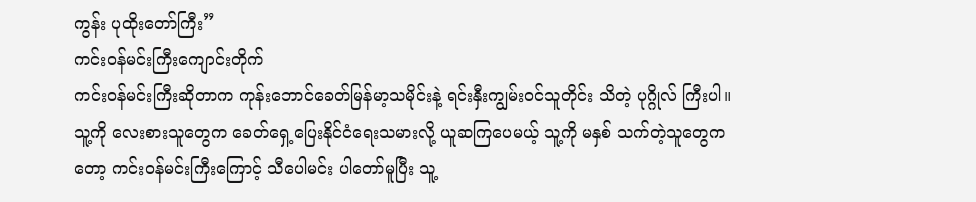ကွန်း ပုထိုးတော်ကြီး”
ကင်းဝန်မင်းကြီးကျောင်းတိုက်
ကင်းဝန်မင်းကြီးဆိုတာက ကုန်းဘောင်ခေတ်မြန်မာ့သမိုင်းနဲ့ ရင်းနှီးကျွမ်းဝင်သူတိုင်း သိတဲ့ ပုဂ္ဂိုလ် ကြီးပါ။ သူ့ကို လေးစားသူတွေက ခေတ်ရှေ့ပြေးနိုင်ငံရေးသမားလို့ ယူဆကြပေမယ့် သူ့ကို မနှစ် သက်တဲ့သူတွေကတော့ ကင်းဝန်မင်းကြီးကြောင့် သီပေါမင်း ပါတော်မူပြီး သူ့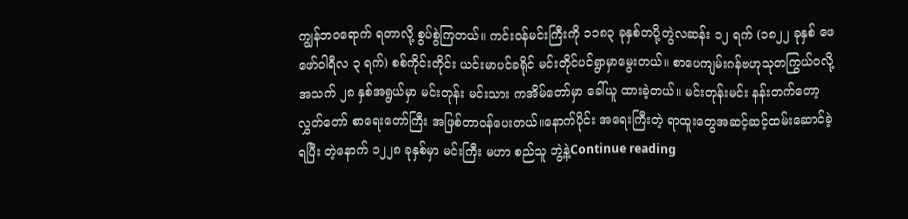ကျွန်ဘဝရောက် ရတာလို့ စွပ်စွဲကြတယ်။ ကင်းဝန်မင်းကြီးကို ၁၁၈၃ ခုနှစ်တပို့တွဲလဆန်း ၁၂ ရက် (၁၈၂၂ ခုနှစ် ဖေဖော်ဝါရီလ ၃ ရက်) စစ်ကိုင်းတိုင်း ယင်းမာပင်ခရိုင် မင်းတိုင်ပင်ရွာမှာမွေးတယ်။ စာပေကျမ်းဂန်ဗဟုသုတကြွယ်ဝလို့ အသက် ၂၈ နှစ်အရွယ်မှာ မင်းတုန်း မင်းသား ကအိမ်တော်မှာ ခေါ်ယူ ထားခဲ့တယ်။ မင်းတုန်းမင်း နန်းတက်တော့ လွှတ်တော် စာရေးတော်ကြီး အဖြစ်တာဝန်ပေးတယ်။နောက်ပိုင်း အရေးကြီးတဲ့ ရာထူးတွေအဆင့်ဆင့်ထမ်းဆောင်ခဲ့ရပြီး တဲ့နောက် ၁၂၂၈ ခုနှစ်မှာ မင်းကြီး မဟာ စည်သူ ဘွဲ့နဲ့Continue reading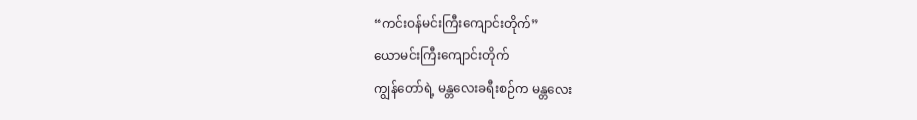“ကင်းဝန်မင်းကြီးကျောင်းတိုက်”
ယောမင်းကြီးကျောင်းတိုက်
ကျွန်တော်ရဲ့ မန္တလေးခရီးစဉ်က မန္တလေး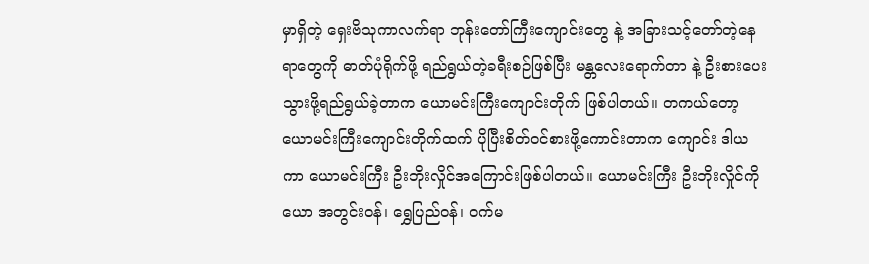မှာရှိတဲ့ ရှေးဗိသုကာလက်ရာ ဘုန်းတော်ကြီးကျောင်းတွေ နဲ့ အခြားသင့်တော်တဲ့နေရာတွေကို ဓာတ်ပုံရိုက်ဖို့ ရည်ရွယ်တဲ့ခရီးစဉ်ဖြစ်ပြီး မန္တလေးရောက်တာ နဲ့ ဦးစားပေး သွားဖို့ရည်ရွယ်ခဲ့တာက ယောမင်းကြီးကျောင်းတိုက် ဖြစ်ပါတယ်။ တကယ်တော့ ယောမင်းကြီးကျောင်းတိုက်ထက် ပိုပြီးစိတ်ဝင်စားဖို့ကောင်းတာက ကျောင်း ဒါယကာ ယောမင်းကြီး ဦးဘိုးလှိုင်အကြောင်းဖြစ်ပါတယ်။ ယောမင်းကြီး ဦးဘိုးလှိုင်ကို ယော အတွင်းဝန်၊ ရွှေပြည်ဝန်၊ ဝက်မ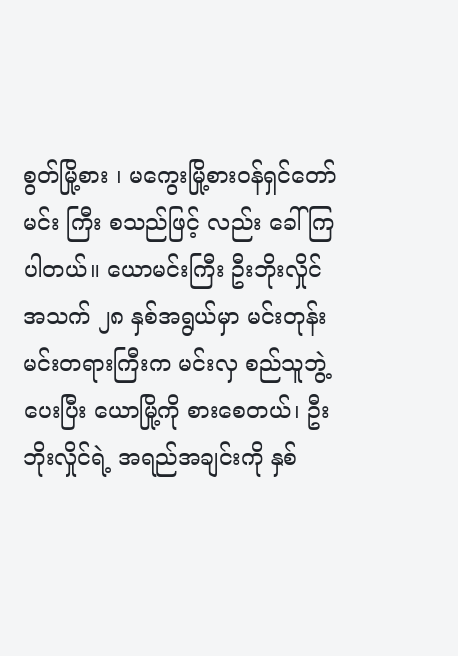စွတ်မြို့စား ၊ မကွေးမြို့စားဝန်ရှင်တော်မင်း ကြီး စသည်ဖြင့် လည်း ခေါ်ကြပါတယ်။ ယောမင်းကြီး ဦးဘိုးလှိုင် အသက် ၂၈ နှစ်အရွယ်မှာ မင်းတုန်းမင်းတရားကြီးက မင်းလှ စည်သူဘွဲ့ပေးပြီး ယောမြို့ကို စားစေတယ်၊ ဦးဘိုးလှိုင်ရဲ့ အရည်အချင်းကို နှစ်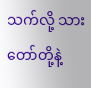သက်လို့ သားတော်တို့နဲ့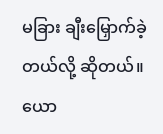မခြား ချီးမြှောက်ခဲ့တယ်လို့ ဆိုတယ်။ ယော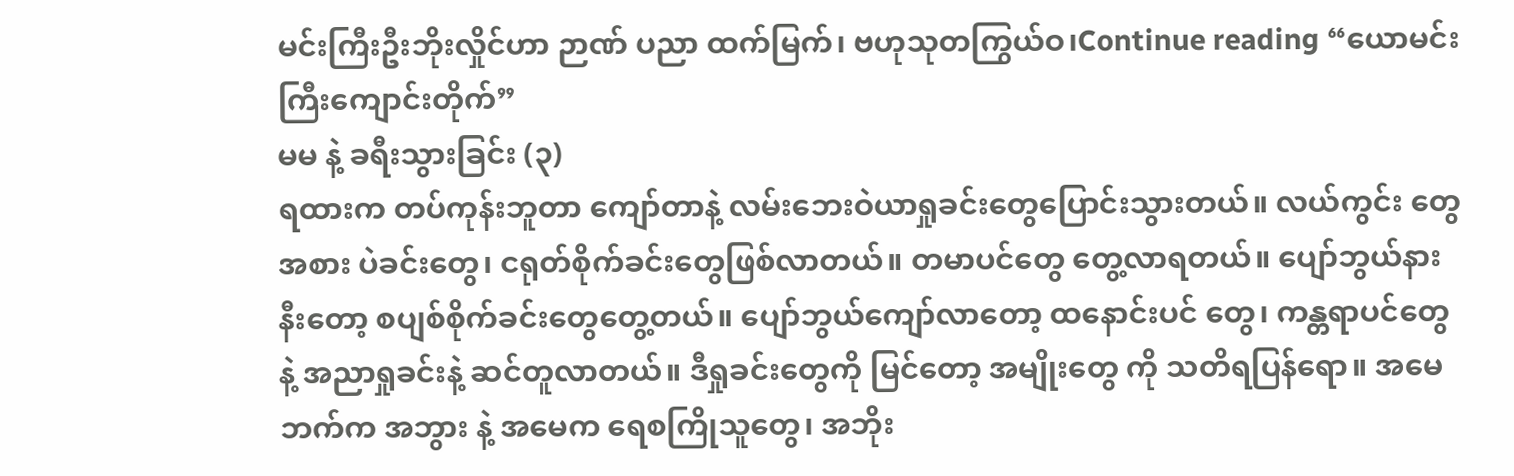မင်းကြီးဦးဘိုးလှိုင်ဟာ ဉာဏ် ပညာ ထက်မြက်၊ ဗဟုသုတကြွယ်ဝ၊Continue reading “ယောမင်းကြီးကျောင်းတိုက်”
မမ နဲ့ ခရီးသွားခြင်း (၃)
ရထားက တပ်ကုန်းဘူတာ ကျော်တာနဲ့ လမ်းဘေးဝဲယာရှုခင်းတွေပြောင်းသွားတယ်။ လယ်ကွင်း တွေအစား ပဲခင်းတွေ၊ ငရုတ်စိုက်ခင်းတွေဖြစ်လာတယ်။ တမာပင်တွေ တွေ့လာရတယ်။ ပျော်ဘွယ်နားနီးတော့ စပျစ်စိုက်ခင်းတွေတွေ့တယ်။ ပျော်ဘွယ်ကျော်လာတော့ ထနောင်းပင် တွေ၊ ကန္တရာပင်တွေ နဲ့ အညာရှုခင်းနဲ့ ဆင်တူလာတယ်။ ဒီရှုခင်းတွေကို မြင်တော့ အမျိုးတွေ ကို သတိရပြန်ရော။ အမေဘက်က အဘွား နဲ့ အမေက ရေစကြိုသူတွေ၊ အဘိုး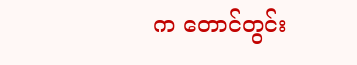က တောင်တွင်း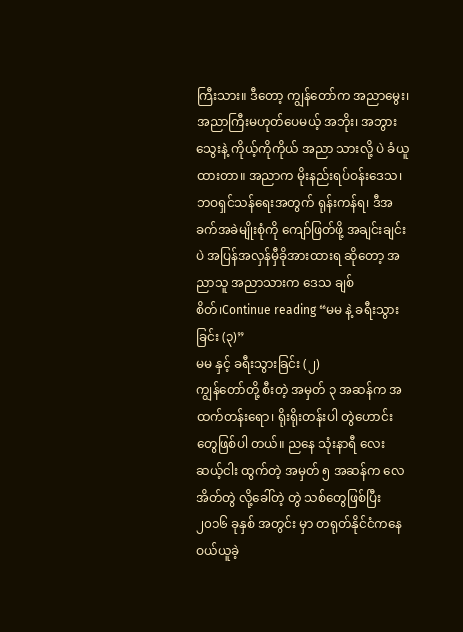ကြီးသား။ ဒီတော့ ကျွန်တော်က အညာမွေး၊ အညာကြီးမဟုတ်ပေမယ့် အဘိုး၊ အဘွားသွေးနဲ့ ကိုယ့်ကိုကိုယ် အညာ သားလို့ ပဲ ခံယူထားတာ။ အညာက မိုးနည်းရပ်ဝန်းဒေသ၊ ဘဝရှင်သန်ရေးအတွက် ရုန်းကန်ရ၊ ဒီအခက်အခဲမျိုးစုံကို ကျော်ဖြတ်ဖို့ အချင်းချင်းပဲ အပြန်အလှန်မှီခိုအားထားရ ဆိုတော့ အညာသူ အညာသားက ဒေသ ချစ်စိတ်၊Continue reading “မမ နဲ့ ခရီးသွားခြင်း (၃)”
မမ နှင့် ခရီးသွားခြင်း (၂)
ကျွန်တော်တို့ စီးတဲ့ အမှတ် ၃ အဆန်က အထက်တန်းရော၊ ရိုးရိုးတန်းပါ တွဲဟောင်းတွေဖြစ်ပါ တယ်။ ညနေ သုံးနာရီ လေးဆယ့်ငါး ထွက်တဲ့ အမှတ် ၅ အဆန်က လေအိတ်တွဲ လို့ခေါ်တဲ့ တွဲ သစ်တွေဖြစ်ပြီး ၂၀၁၆ ခုနှစ် အတွင်း မှာ တရုတ်နိုင်ငံကနေ ဝယ်ယူခဲ့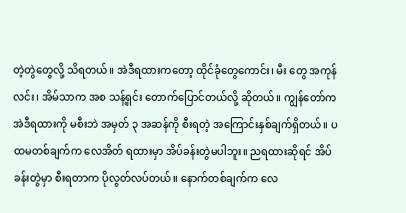တဲ့တွဲတွေလို့ သိရတယ်။ အဲဒီရထားကတော့ ထိုင်ခုံတွေကောင်း၊ မီး တွေ အကုန်လင်း၊ အိမ်သာက အစ သန့်ရှင်း တောက်ပြောင်တယ်လို့ ဆိုတယ်။ ကျွန်တော်က အဲဒီရထားကို မစီးဘဲ အမှတ် ၃ အဆန်ကို စီးရတဲ့ အကြောင်းနှစ်ချက်ရှိတယ်။ ပထမတစ်ချက်က လေအိတ် ရထားမှာ အိပ်ခန်းတွဲမပါဘူး။ ညရထားဆိုရင် အိပ်ခန်းတွဲမှာ စီးရတာက ပိုလွတ်လပ်တယ်။ နောက်တစ်ချက်က လေ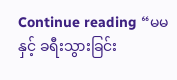Continue reading “မမ နှင့် ခရီးသွားခြင်း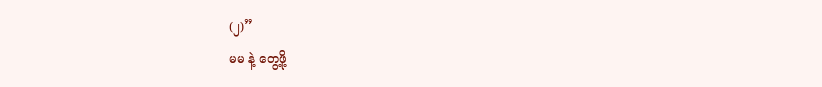(၂)”
မမ နဲ့ တွေ့ဖို့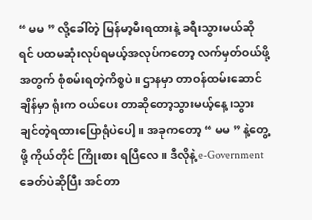“ မမ ” လို့ခေါ်တဲ့ မြန်မာ့မီးရထားနဲ့ ခရီးသွားမယ်ဆိုရင် ပထမဆုံးလုပ်ရမယ့်အလုပ်ကတော့ လက်မှတ်ဝယ်ဖို့အတွက် စုံစမ်းရတဲ့ကိစ္စပဲ။ ဌာနမှာ တာဝန်ထမ်းဆောင်ချိန်မှာ ရုံးက ဝယ်ပေး တာဆိုတော့သွားမယ့်နေ့၊သွားချင်တဲ့ရထားပြောရုံပဲပေါ့။ အခုကတော့ “ မမ ” နဲ့တွေ့ဖို့ ကိုယ်တိုင် ကြိုးစား ရပြီလေ။ ဒီလိုနဲ့ e-Government ခေတ်ပဲဆိုပြီး အင်တာ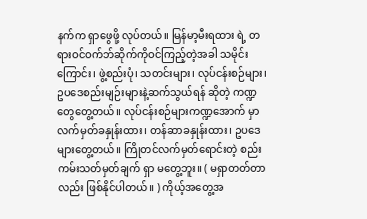နက်က ရှာဖွေဖို့ လုပ်တယ်။ မြန်မာ့မီးရထား ရဲ့ တရားဝင်ဝက်ဘ်ဆိုက်ကိုဝင်ကြည့်တဲ့အခါ သမိုင်းကြောင်း၊ ဖွဲ့စည်းပုံ၊ သတင်းများ၊ လုပ်ငန်းစဉ်များ၊ ဥပဒေစည်းမျဉ်းများနဲ့ဆက်သွယ်ရန် ဆိုတဲ့ ကဏ္ဍတွေတွေ့တယ်။ လုပ်ငန်းစဉ်များကဏ္ဍအောက် မှာ လက်မှတ်ခနှုန်းထား၊ တန်ဆာခနှုန်းထား၊ ဥပဒေများတွေ့တယ်။ ကြိုတင်လက်မှတ်ရောင်းတဲ့ စည်းကမ်းသတ်မှတ်ချက် ရှာ မတွေ့ဘူး။ ( မရှာတတ်တာလည်း ဖြစ်နိုင်ပါတယ်။ ) ကိုယ့်အတွေ့အ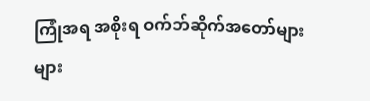ကြုံအရ အစိုးရ ဝက်ဘ်ဆိုက်အတော်များများ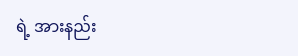ရဲ့ အားနည်း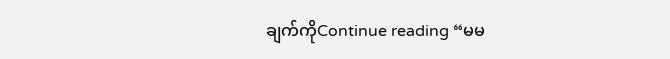ချက်ကိုContinue reading “မမ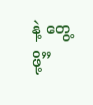နဲ့ တွေ့ဖို့”